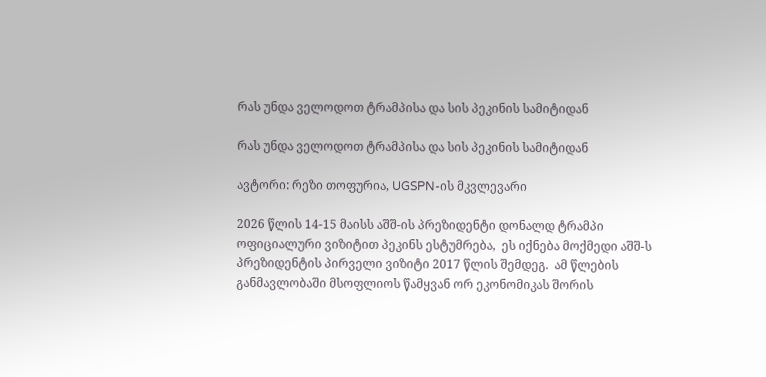რას უნდა ველოდოთ ტრამპისა და სის პეკინის სამიტიდან

რას უნდა ველოდოთ ტრამპისა და სის პეკინის სამიტიდან

ავტორი: რეზი თოფურია, UGSPN-ის მკვლევარი

2026 წლის 14-15 მაისს აშშ-ის პრეზიდენტი დონალდ ტრამპი ოფიციალური ვიზიტით პეკინს ესტუმრება,  ეს იქნება მოქმედი აშშ-ს პრეზიდენტის პირველი ვიზიტი 2017 წლის შემდეგ.  ამ წლების განმავლობაში მსოფლიოს წამყვან ორ ეკონომიკას შორის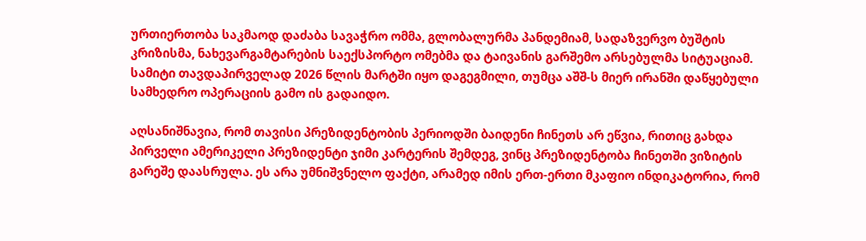ურთიერთობა საკმაოდ დაძაბა სავაჭრო ომმა, გლობალურმა პანდემიამ, სადაზვერვო ბუშტის კრიზისმა, ნახევარგამტარების საექსპორტო ომებმა და ტაივანის გარშემო არსებულმა სიტუაციამ. სამიტი თავდაპირველად 2026 წლის მარტში იყო დაგეგმილი, თუმცა აშშ-ს მიერ ირანში დაწყებული სამხედრო ოპერაციის გამო ის გადაიდო.

აღსანიშნავია, რომ თავისი პრეზიდენტობის პერიოდში ბაიდენი ჩინეთს არ ეწვია, რითიც გახდა პირველი ამერიკელი პრეზიდენტი ჯიმი კარტერის შემდეგ, ვინც პრეზიდენტობა ჩინეთში ვიზიტის გარეშე დაასრულა. ეს არა უმნიშვნელო ფაქტი, არამედ იმის ერთ-ერთი მკაფიო ინდიკატორია, რომ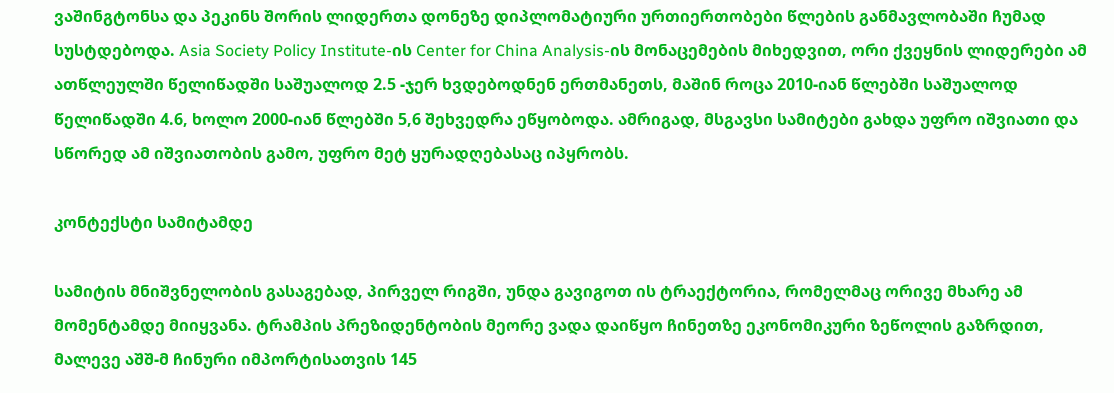ვაშინგტონსა და პეკინს შორის ლიდერთა დონეზე დიპლომატიური ურთიერთობები წლების განმავლობაში ჩუმად სუსტდებოდა. Asia Society Policy Institute-ის Center for China Analysis-ის მონაცემების მიხედვით, ორი ქვეყნის ლიდერები ამ ათწლეულში წელიწადში საშუალოდ 2.5 -ჯერ ხვდებოდნენ ერთმანეთს, მაშინ როცა 2010-იან წლებში საშუალოდ წელიწადში 4.6, ხოლო 2000-იან წლებში 5,6 შეხვედრა ეწყობოდა. ამრიგად, მსგავსი სამიტები გახდა უფრო იშვიათი და სწორედ ამ იშვიათობის გამო, უფრო მეტ ყურადღებასაც იპყრობს.

კონტექსტი სამიტამდე

სამიტის მნიშვნელობის გასაგებად, პირველ რიგში, უნდა გავიგოთ ის ტრაექტორია, რომელმაც ორივე მხარე ამ მომენტამდე მიიყვანა. ტრამპის პრეზიდენტობის მეორე ვადა დაიწყო ჩინეთზე ეკონომიკური ზეწოლის გაზრდით, მალევე აშშ-მ ჩინური იმპორტისათვის 145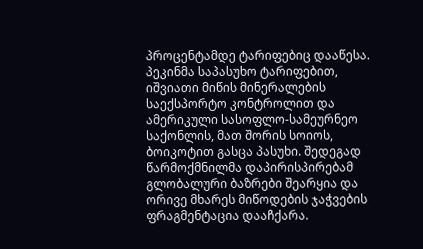პროცენტამდე ტარიფებიც დააწესა. პეკინმა საპასუხო ტარიფებით, იშვიათი მიწის მინერალების საექსპორტო კონტროლით და ამერიკული სასოფლო-სამეურნეო საქონლის, მათ შორის სოიოს, ბოიკოტით გასცა პასუხი. შედეგად წარმოქმნილმა დაპირისპირებამ გლობალური ბაზრები შეარყია და ორივე მხარეს მიწოდების ჯაჭვების ფრაგმენტაცია დააჩქარა.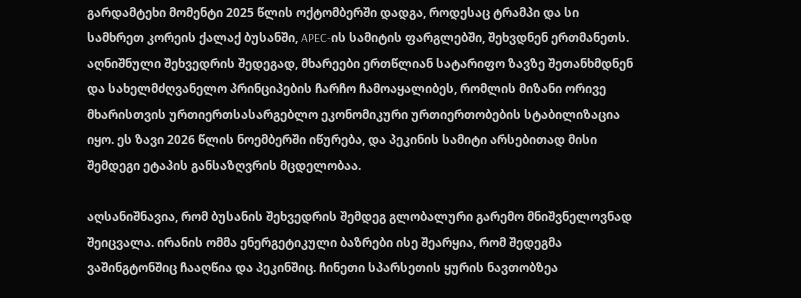გარდამტეხი მომენტი 2025 წლის ოქტომბერში დადგა, როდესაც ტრამპი და სი სამხრეთ კორეის ქალაქ ბუსანში, APEC-ის სამიტის ფარგლებში, შეხვდნენ ერთმანეთს. აღნიშნული შეხვედრის შედეგად, მხარეები ერთწლიან სატარიფო ზავზე შეთანხმდნენ და სახელმძღვანელო პრინციპების ჩარჩო ჩამოაყალიბეს, რომლის მიზანი ორივე მხარისთვის ურთიერთსასარგებლო ეკონომიკური ურთიერთობების სტაბილიზაცია იყო. ეს ზავი 2026 წლის ნოემბერში იწურება, და პეკინის სამიტი არსებითად მისი შემდეგი ეტაპის განსაზღვრის მცდელობაა.

აღსანიშნავია, რომ ბუსანის შეხვედრის შემდეგ გლობალური გარემო მნიშვნელოვნად შეიცვალა. ირანის ომმა ენერგეტიკული ბაზრები ისე შეარყია, რომ შედეგმა ვაშინგტონშიც ჩააღწია და პეკინშიც. ჩინეთი სპარსეთის ყურის ნავთობზეა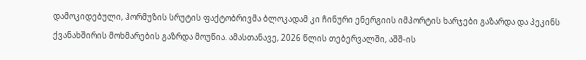დამოკიდებული, ჰორმუზის სრუტის ფაქტობრივმა ბლოკადამ კი ჩინური ენერგიის იმპორტის ხარჯები გაზარდა და პეკინს ქვანახშირის მოხმარების გაზრდა მოუწია. ამასთანავე, 2026 წლის თებერვალში, აშშ-ის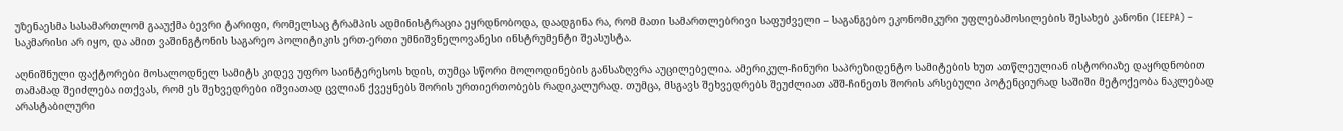უზენაესმა სასამართლომ გააუქმა ბევრი ტარიფი, რომელსაც ტრამპის ადმინისტრაცია ეყრდნობოდა, დაადგინა რა, რომ მათი სამართლებრივი საფუძველი – საგანგებო ეკონომიკური უფლებამოსილების შესახებ კანონი (IEEPA) – საკმარისი არ იყო, და ამით ვაშინგტონის საგარეო პოლიტიკის ერთ-ერთი უმნიშვნელოვანესი ინსტრუმენტი შეასუსტა.

აღნიშნული ფაქტორები მოსალოდნელ სამიტს კიდევ უფრო საინტერესოს ხდის, თუმცა სწორი მოლოდინების განსაზღვრა აუცილებელია. ამერიკულ-ჩინური საპრეზიდენტო სამიტების ხუთ ათწლეულიან ისტორიაზე დაყრდნობით თამამად შეიძლება ითქვას, რომ ეს შეხვედრები იშვიათად ცვლიან ქვეყნებს შორის ურთიერთობებს რადიკალურად. თუმცა, მსგავს შეხვედრებს შეუძლიათ აშშ-ჩინეთს შორის არსებული პოტენციურად საშიში მეტოქეობა ნაკლებად არასტაბილური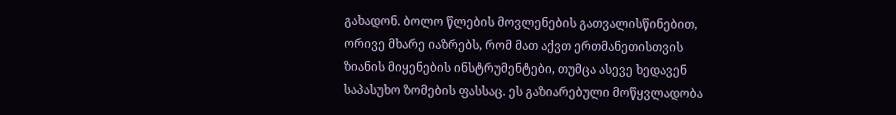გახადონ. ბოლო წლების მოვლენების გათვალისწინებით, ორივე მხარე იაზრებს, რომ მათ აქვთ ერთმანეთისთვის ზიანის მიყენების ინსტრუმენტები, თუმცა ასევე ხედავენ საპასუხო ზომების ფასსაც. ეს გაზიარებული მოწყვლადობა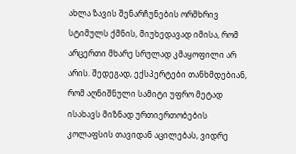ახლა ზავის შენარჩუნების ორმხრივ სტიმულს ქმნის, მიუხედავად იმისა, რომ არცერთი მხარე სრულად კმაყოფილი არ არის. შედეგად, ექსპერტები თანხმდებიან, რომ აღნიშნული სამიტი უფრო მეტად ისახავს მიზნად ურთიერთობების კოლაფსის თავიდან აცილებას, ვიდრე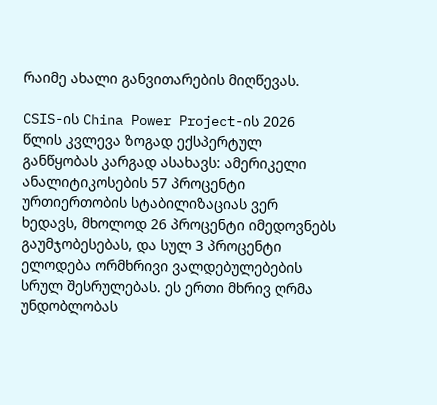რაიმე ახალი განვითარების მიღწევას.

CSIS-ის China Power Project-ის 2026 წლის კვლევა ზოგად ექსპერტულ განწყობას კარგად ასახავს: ამერიკელი ანალიტიკოსების 57 პროცენტი ურთიერთობის სტაბილიზაციას ვერ ხედავს, მხოლოდ 26 პროცენტი იმედოვნებს გაუმჯობესებას, და სულ 3 პროცენტი ელოდება ორმხრივი ვალდებულებების სრულ შესრულებას. ეს ერთი მხრივ ღრმა უნდობლობას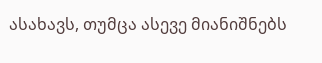ასახავს, თუმცა ასევე მიანიშნებს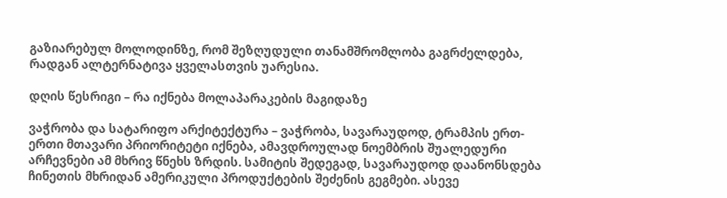გაზიარებულ მოლოდინზე, რომ შეზღუდული თანამშრომლობა გაგრძელდება, რადგან ალტერნატივა ყველასთვის უარესია.

დღის წესრიგი – რა იქნება მოლაპარაკების მაგიდაზე

ვაჭრობა და სატარიფო არქიტექტურა – ვაჭრობა, სავარაუდოდ, ტრამპის ერთ-ერთი მთავარი პრიორიტეტი იქნება, ამავდროულად ნოემბრის შუალედური  არჩევნები ამ მხრივ წნეხს ზრდის. სამიტის შედეგად, სავარაუდოდ დაანონსდება ჩინეთის მხრიდან ამერიკული პროდუქტების შეძენის გეგმები. ასევე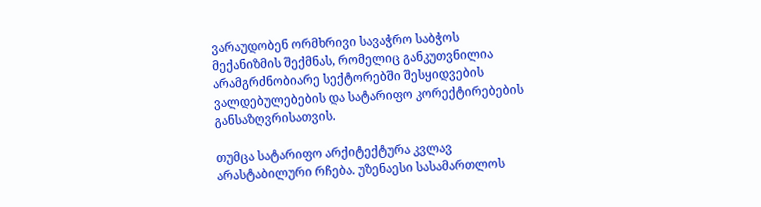ვარაუდობენ ორმხრივი სავაჭრო საბჭოს მექანიზმის შექმნას, რომელიც განკუთვნილია არამგრძნობიარე სექტორებში შესყიდვების ვალდებულებების და სატარიფო კორექტირებების განსაზღვრისათვის.

თუმცა სატარიფო არქიტექტურა კვლავ არასტაბილური რჩება. უზენაესი სასამართლოს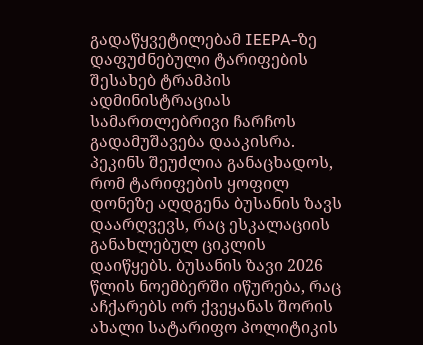გადაწყვეტილებამ IEEPA-ზე დაფუძნებული ტარიფების შესახებ ტრამპის ადმინისტრაციას სამართლებრივი ჩარჩოს გადამუშავება დააკისრა. პეკინს შეუძლია განაცხადოს, რომ ტარიფების ყოფილ დონეზე აღდგენა ბუსანის ზავს დაარღვევს, რაც ესკალაციის განახლებულ ციკლის დაიწყებს. ბუსანის ზავი 2026 წლის ნოემბერში იწურება, რაც აჩქარებს ორ ქვეყანას შორის ახალი სატარიფო პოლიტიკის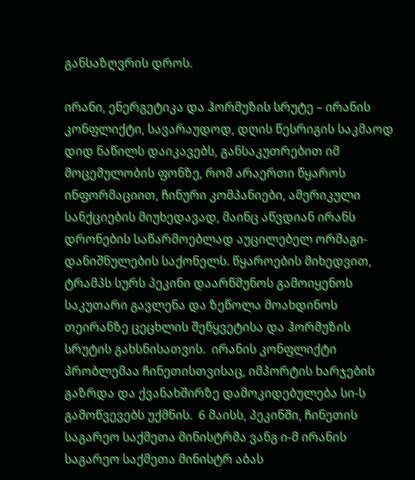განსაზღვრის დროს.

ირანი, ენერგეტიკა და ჰორმუზის სრუტე – ირანის კონფლიქტი, სავარაუდოდ, დღის წესრიგის საკმაოდ დიდ ნაწილს დაიკავებს, განსაკუთრებით იმ მოცემულობის ფონზე, რომ არაერთი წყაროს ინფორმაციით, ჩინური კომპანიები, ამერიკული სანქციების მიუხედავად, მაინც აწვდიან ირანს დრონების საწარმოებლად აუცილებელ ორმაგი-დანიშნულების საქონელს. წყაროების მიხედვით,  ტრამპს სურს პეკინი დაარწმუნოს გამოიყენოს საკუთარი გავლენა და ზეწოლა მოახდინოს თეირანზე ცეცხლის შეწყვეტისა და ჰორმუზის სრუტის გახსნისათვის.  ირანის კონფლიქტი პრობლემაა ჩინეთისთვისაც, იმპორტის ხარჯების გაზრდა და ქვანახშირზე დამოკიდებულება სი-ს გამოწვევებს უქმნის.  6 მაისს, პეკინში, ჩინეთის საგარეო საქმეთა მინისტრმა ვანგ ი-მ ირანის საგარეო საქმეთა მინისტრ აბას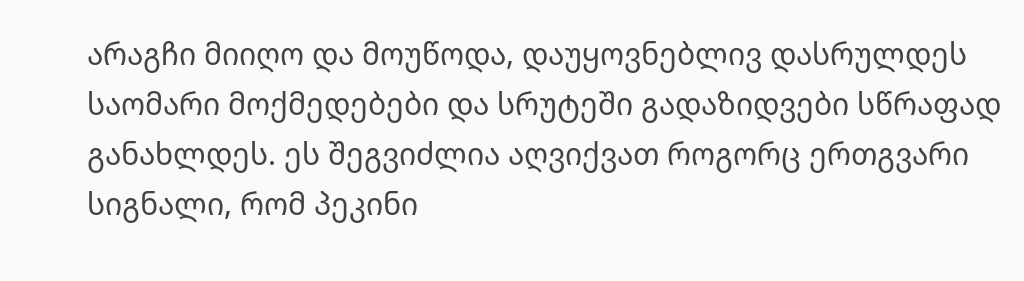არაგჩი მიიღო და მოუწოდა, დაუყოვნებლივ დასრულდეს საომარი მოქმედებები და სრუტეში გადაზიდვები სწრაფად განახლდეს. ეს შეგვიძლია აღვიქვათ როგორც ერთგვარი სიგნალი, რომ პეკინი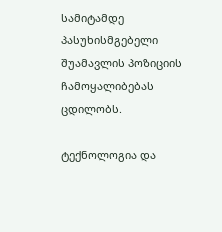სამიტამდე პასუხისმგებელი შუამავლის პოზიციის ჩამოყალიბებას ცდილობს.

ტექნოლოგია და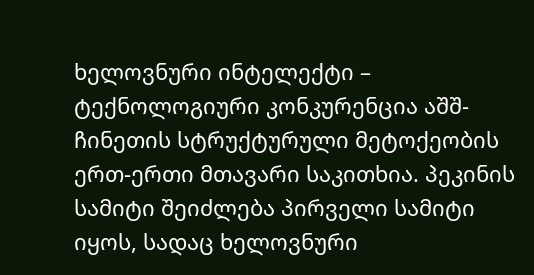ხელოვნური ინტელექტი – ტექნოლოგიური კონკურენცია აშშ-ჩინეთის სტრუქტურული მეტოქეობის ერთ-ერთი მთავარი საკითხია. პეკინის სამიტი შეიძლება პირველი სამიტი იყოს, სადაც ხელოვნური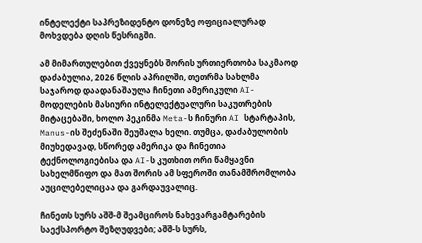ინტელექტი საპრეზიდენტო დონეზე ოფიციალურად მოხვდება დღის წესრიგში.

ამ მიმართულებით ქვეყნებს შორის ურთიერთობა საკმაოდ დაძაბულია, 2026 წლის აპრილში, თეთრმა სახლმა საჯაროდ დაადანაშაულა ჩინეთი ამერიკული AI-მოდელების მასიური ინტელექტუალური საკუთრების მიტაცებაში, ხოლო პეკინმა Meta-ს ჩინური AI სტარტაპის, Manus-ის შეძენაში შეუშალა ხელი. თუმცა, დაძაბულობის მიუხედავად, სწორედ ამერიკა და ჩინეთია ტექნოლოგიებისა და AI-ს კუთხით ორი წამყავნი სახელმწიფო და მათ შორის ამ სფეროში თანამშრომლობა აუცილებელიცაა და გარდაუვალიც.

ჩინეთს სურს აშშ-მ შეამციროს ნახევარგამტარების საექსპორტო შეზღუდვები; აშშ-ს სურს,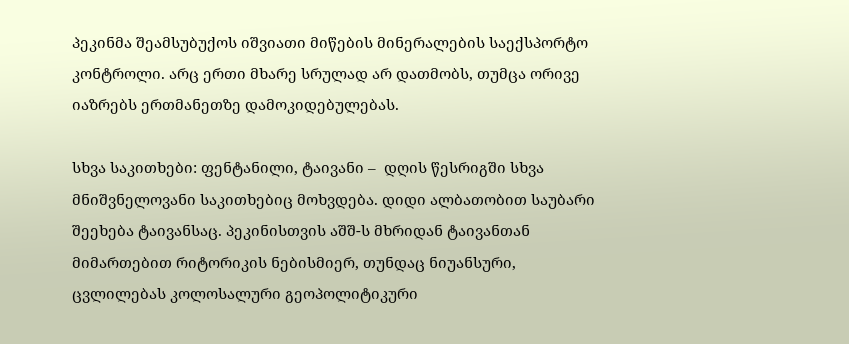პეკინმა შეამსუბუქოს იშვიათი მიწების მინერალების საექსპორტო კონტროლი. არც ერთი მხარე სრულად არ დათმობს, თუმცა ორივე იაზრებს ერთმანეთზე დამოკიდებულებას.

სხვა საკითხები: ფენტანილი, ტაივანი –  დღის წესრიგში სხვა მნიშვნელოვანი საკითხებიც მოხვდება. დიდი ალბათობით საუბარი შეეხება ტაივანსაც. პეკინისთვის აშშ-ს მხრიდან ტაივანთან მიმართებით რიტორიკის ნებისმიერ, თუნდაც ნიუანსური, ცვლილებას კოლოსალური გეოპოლიტიკური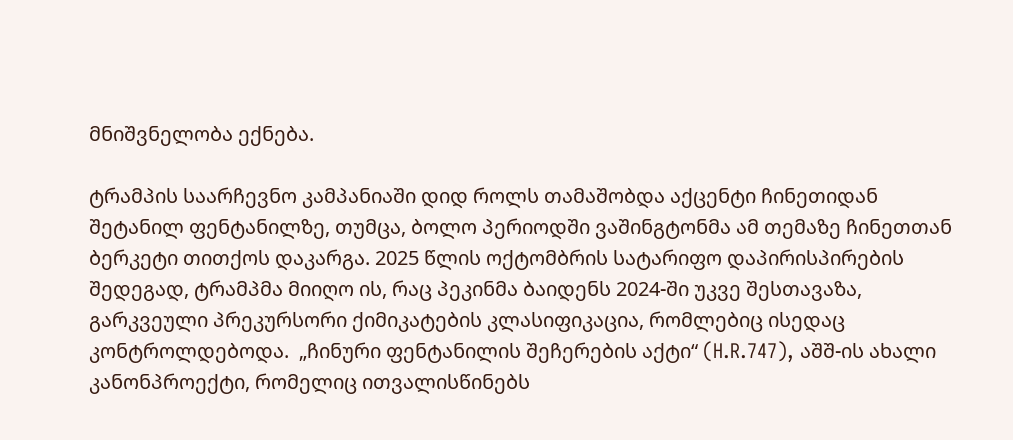მნიშვნელობა ექნება.

ტრამპის საარჩევნო კამპანიაში დიდ როლს თამაშობდა აქცენტი ჩინეთიდან შეტანილ ფენტანილზე, თუმცა, ბოლო პერიოდში ვაშინგტონმა ამ თემაზე ჩინეთთან ბერკეტი თითქოს დაკარგა. 2025 წლის ოქტომბრის სატარიფო დაპირისპირების შედეგად, ტრამპმა მიიღო ის, რაც პეკინმა ბაიდენს 2024-ში უკვე შესთავაზა, გარკვეული პრეკურსორი ქიმიკატების კლასიფიკაცია, რომლებიც ისედაც კონტროლდებოდა.  „ჩინური ფენტანილის შეჩერების აქტი“ (H.R.747), აშშ-ის ახალი კანონპროექტი, რომელიც ითვალისწინებს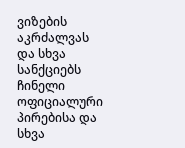ვიზების აკრძალვას და სხვა სანქციებს ჩინელი ოფიციალური პირებისა და სხვა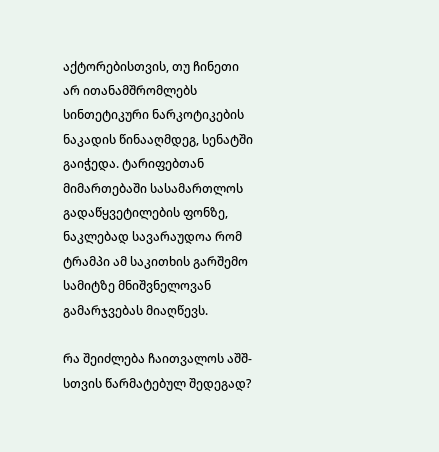აქტორებისთვის, თუ ჩინეთი არ ითანამშრომლებს სინთეტიკური ნარკოტიკების ნაკადის წინააღმდეგ, სენატში გაიჭედა. ტარიფებთან მიმართებაში სასამართლოს გადაწყვეტილების ფონზე, ნაკლებად სავარაუდოა რომ ტრამპი ამ საკითხის გარშემო სამიტზე მნიშვნელოვან გამარჯვებას მიაღწევს.

რა შეიძლება ჩაითვალოს აშშ-სთვის წარმატებულ შედეგად?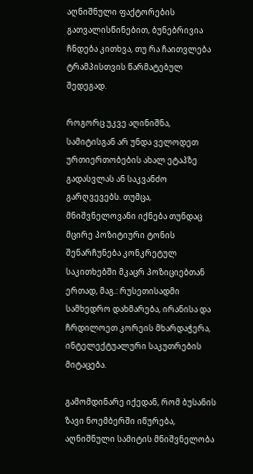აღნიშნული ფაქტორების გათვალისწინებით, ბუნებრივია ჩნდება კითხვა, თუ რა ჩაითვლება ტრამპისთვის წარმატებულ შედეგად.

როგორც უკვე აღინიშნა, სამიტისგან არ უნდა ველოდეთ ურთიერთობების ახალ ეტაპზე გადასვლას ან საკვანძო გარღვევებს. თუმცა, მნიშვნელოვანი იქნება თუნდაც მცირე პოზიტიური ტონის შენარჩუნება კონკრეტულ საკითხებში მკაცრ პოზიციებთან ერთად, მაგ.: რუსეთისადმი სამხედრო დახმარება, ირანისა და ჩრდილოეთ კორეის მხარდაჭერა, ინტელექტუალური საკუთრების მიტაცება.

გამომდინარე იქედან, რომ ბუსანის ზავი ნოემბერში იწურება, აღნიშნული სამიტის მნიშვნელობა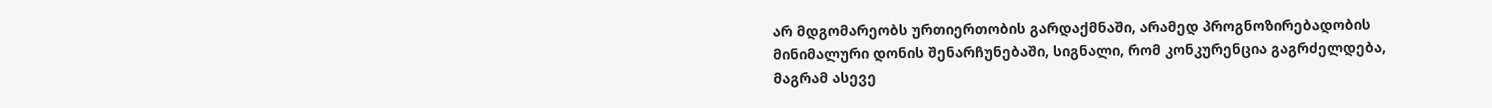არ მდგომარეობს ურთიერთობის გარდაქმნაში, არამედ პროგნოზირებადობის მინიმალური დონის შენარჩუნებაში, სიგნალი, რომ კონკურენცია გაგრძელდება, მაგრამ ასევე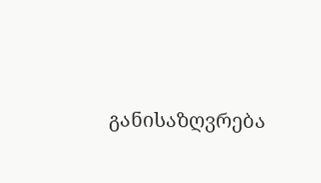განისაზღვრება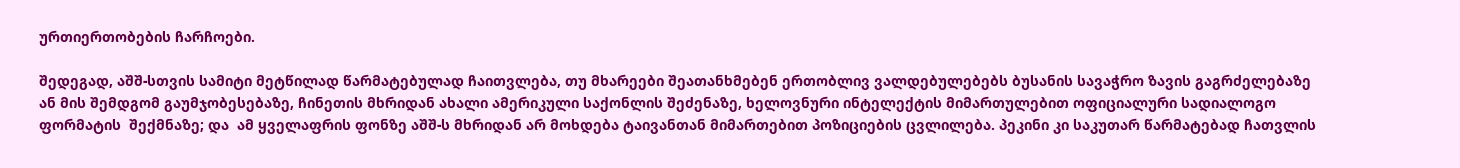ურთიერთობების ჩარჩოები.

შედეგად, აშშ-სთვის სამიტი მეტწილად წარმატებულად ჩაითვლება, თუ მხარეები შეათანხმებენ ერთობლივ ვალდებულებებს ბუსანის სავაჭრო ზავის გაგრძელებაზე ან მის შემდგომ გაუმჯობესებაზე, ჩინეთის მხრიდან ახალი ამერიკული საქონლის შეძენაზე, ხელოვნური ინტელექტის მიმართულებით ოფიციალური სადიალოგო ფორმატის  შექმნაზე; და  ამ ყველაფრის ფონზე აშშ-ს მხრიდან არ მოხდება ტაივანთან მიმართებით პოზიციების ცვლილება. პეკინი კი საკუთარ წარმატებად ჩათვლის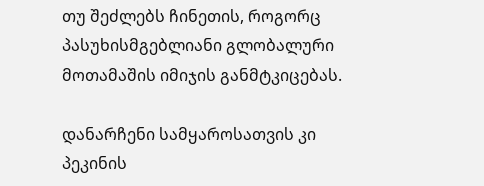თუ შეძლებს ჩინეთის, როგორც პასუხისმგებლიანი გლობალური მოთამაშის იმიჯის განმტკიცებას.

დანარჩენი სამყაროსათვის კი პეკინის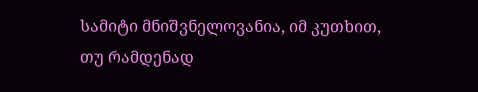სამიტი მნიშვნელოვანია, იმ კუთხით, თუ რამდენად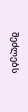შეძლებს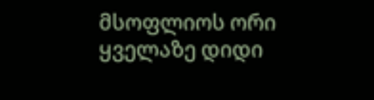მსოფლიოს ორი ყველაზე დიდი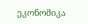ეკონომიკა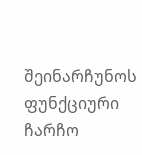შეინარჩუნოს ფუნქციური ჩარჩო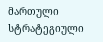მართული სტრატეგიული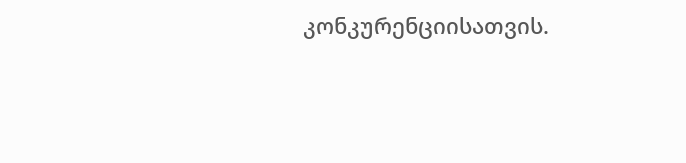კონკურენციისათვის.